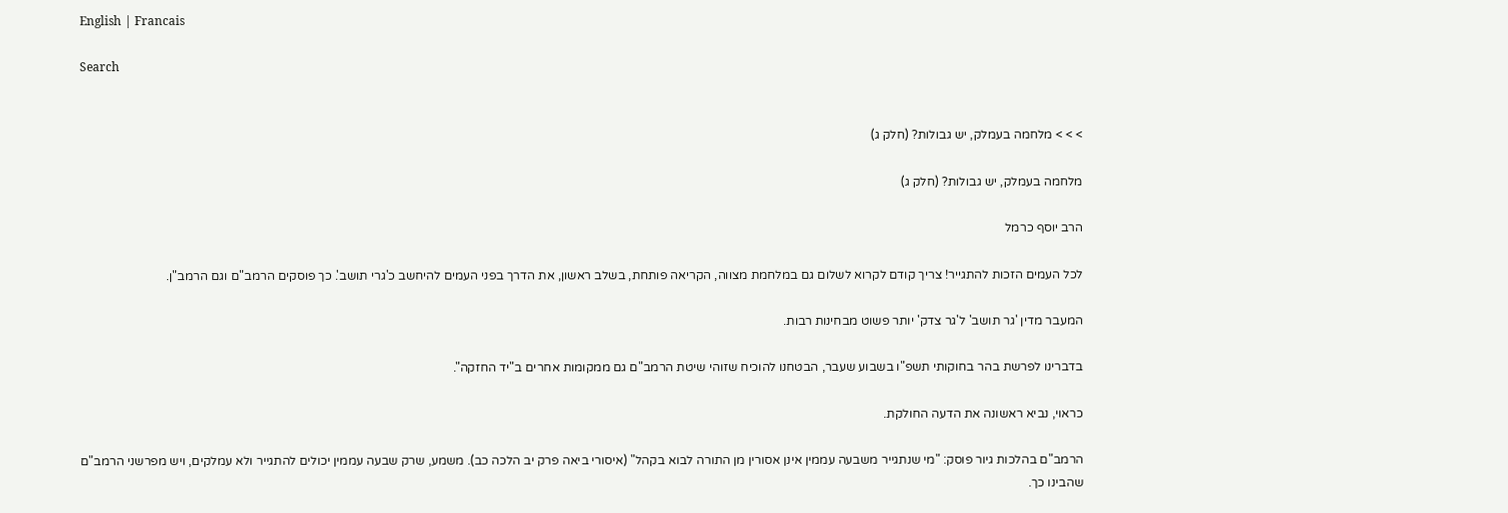English | Francais

Search


> > > מלחמה בעמלק, יש גבולות? (חלק ג)

מלחמה בעמלק, יש גבולות? (חלק ג)

הרב יוסף כרמל

לכל העמים הזכות להתגייר! צריך קודם לקרוא לשלום גם במלחמת מצווה, הקריאה פותחת, בשלב ראשון, את הדרך בפני העמים להיחשב כ'גרי תושב'. כך פוסקים הרמב"ם וגם הרמב"ן.

המעבר מדין 'גר תושב' ל'גר צדק' יותר פשוט מבחינות רבות.

בדברינו לפרשת בהר בחוקותי תשפ"ו בשבוע שעבר, הבטחנו להוכיח שזוהי שיטת הרמב"ם גם ממקומות אחרים ב"יד החזקה".

כראוי, נביא ראשונה את הדעה החולקת.

הרמב"ם בהלכות גיור פוסק: "מי שנתגייר משבעה עממין אינן אסורין מן התורה לבוא בקהל" (איסורי ביאה פרק יב הלכה כב). משמע, שרק שבעה עממין יכולים להתגייר ולא עמלקים, ויש מפרשני הרמב"ם שהבינו כך.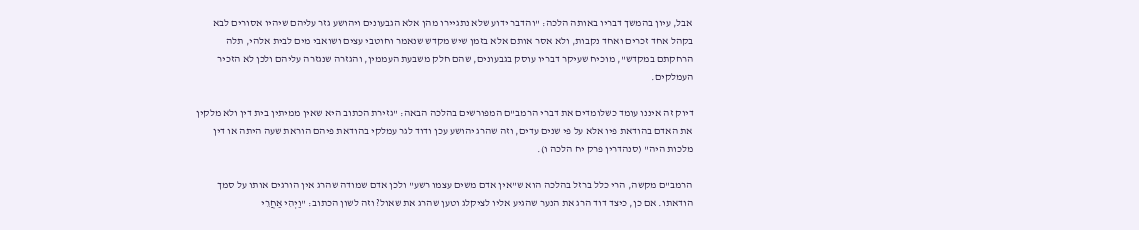אבל, עיון בהמשך דבריו באותה הלכה: "והדבר ידוע שלא נתגיירו מהן אלא הגבעונים ויהושע גזר עליהם שיהיו אסורים לבא בקהל אחד זכרים ואחד נקבות, ולא אסר אותם אלא בזמן שיש מקדש שנאמר וחוטבי עצים ושואבי מים לבית אלהי, תלה הרחקתם במקדש", מוכיח שעיקר דבריו עוסק בגבעונים, שהם חלק משבעת העממין, והגזרה שנגזרה עליהם ולכן לא הזכיר העמלקים.

דיוק זה איננו עומד כשלומדים את דברי הרמב"ם המפורשים בהלכה הבאה: "גזירת הכתוב היא שאין ממיתין בית דין ולא מלקין את האדם בהודאת פיו אלא על פי שנים עדים, וזה שהרג יהושע עכן ודוד לגר עמלקי בהודאת פיהם הוראת שעה היתה או דין מלכות היה" (סנהדרין פרק יח הלכה ו).

הרמב"ם מקשה, הרי כלל ברזל בהלכה הוא ש"אין אדם משים עצמו רשע" ולכן אדם שמודה שהרג אין הורגים אותו על סמך הודאתו. אם כן, כיצד דוד הרג את הנער שהגיע אליו לציקלג וטען שהרג את שאול? וזה לשון הכתוב: "וַיְהִי אַחֲרֵי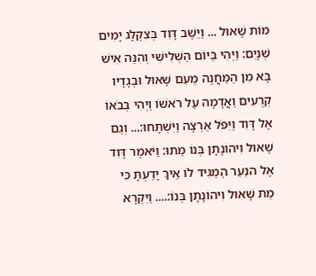מוֹת שָׁאוּל ... וַיֵּשֶׁב דָּוִד בְּצִקְלָג יָמִים שְׁנָיִם: וַיְהִי בַּיוֹם הַשְּׁלִישִׁי וְהִנֵּה אִישׁ בָּא מִן הַמַּחֲנֶה מֵעִם שָׁאוּל וּבְגָדָיו קְרֻעִים וַאֲדָמָה עַל רֹאשׁוֹ וַיְהִי בְּבֹאוֹ אֶל דָּוִד וַיִּפֹּל אַרְצָה וַיִּשְׁתָּחוּ:... וְגַם שָׁאוּל וִיהוֹנָתָן בְּנוֹ מֵתוּ: וַיֹּאמֶר דָּוִד אֶל הנַּעַר הַמַּגִּיד לוֹ אֵיךְ יָדַעְתָּ כִּי מֵת שָׁאוּל וִיהוֹנָתָן בְּנוֹ:.... וַיִּקְרָא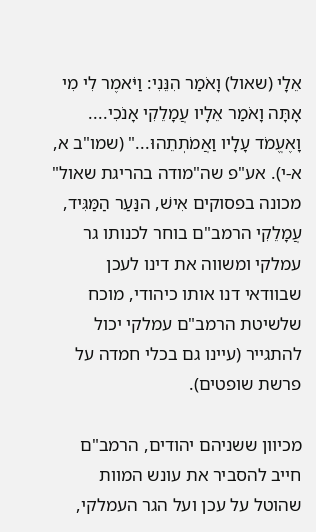אֵלָי (שאול) וָאֹמַר הִנֵּנִי: וַיֹּאמֶר לִי מִי אָתָּה וָאֹמַר אֵלָיו עֲמָלֵקִי אָנֹכִי.... וָאֶעֱמֹד עָלָיו וַאֲמֹתְתֵהוּ..." (שמו"ב א, א-י). אע"פ שה"מודה בהריגת שאול" מכונה בפסוקים אִישׁ, הנַּעַר הַמַּגִּיד, עֲמָלֵקִי הרמב"ם בוחר לכנותו גר עמלקי ומשווה את דינו לעכן שבוודאי דנו אותו כיהודי, מוכח שלשיטת הרמב"ם עמלקי יכול להתגייר (עיינו גם בכלי חמדה על פרשת שופטים).

מכיוון ששניהם יהודים, הרמב"ם חייב להסביר את עונש המוות שהוטל על עכן ועל הגר העמלקי,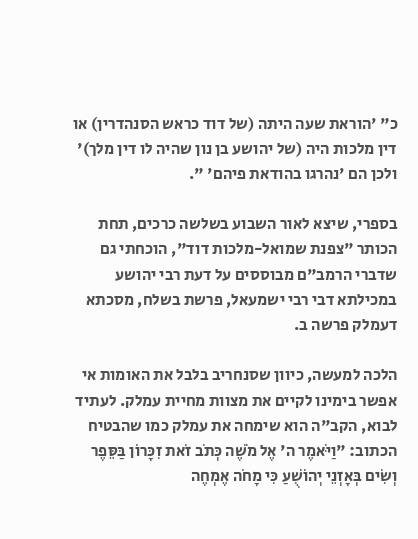כ" 'הוראת שעה היתה (של דוד כראש הסנהדרין) או דין מלכות היה (של יהושע בן נון שהיה לו דין מלך)' ולכן הם 'נהרגו בהודאת פיהם' ".

בספרי, שיצא לאור השבוע בשלשה כרכים, תחת הכותר "צפנת שמואל-מלכות דוד", הוכחתי גם שדברי הרמב"ם מבוססים על דעת רבי יהושע במכילתא דבי רבי ישמעאל, פרשת בשלח, מסכתא דעמלק פרשה ב.

הלכה למעשה, כיוון שסנחריב בלבל את האומות אי אפשר בימינו לקיים את מצוות מחיית עמלק. לעתיד לבוא, הקב"ה הוא שימחה את עמלק כמו שהבטיח הכתוב: "וַיֹּאמֶר ה' אֶל מֹשֶׁה כְּתֹב זֹאת זִכָּרוֹן בַּסֵּפֶר וְשִׂים בְּאָזְנֵי יְהוֹשֻׁעַ כִּי מָחֹה אֶמְחֶה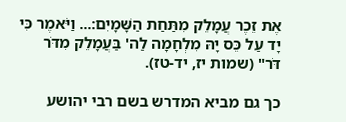אֶת זֵכֶר עֲמָלֵק מִתַּחַת הַשָּׁמָיִם:... וַיֹּאמֶר כִּי יָד עַל כֵּס יָהּ מִלְחָמָה לַה' בַּעֲמָלֵק מִדֹּר דֹּר" (שמות יז, יד-טז).

כך גם מביא המדרש בשם רבי יהושע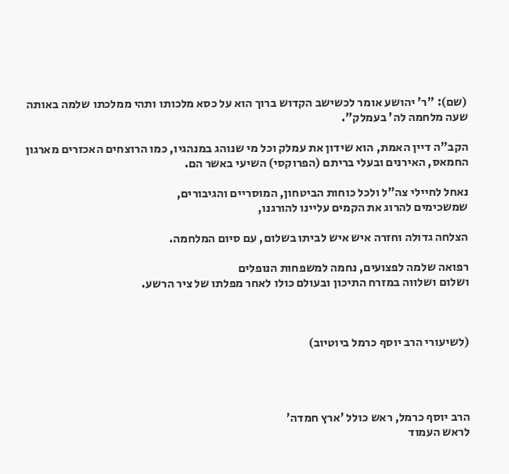(שם): "ר' יהושע אומר לכשישב הקדוש ברוך הוא על כסא מלכותו ותהי ממלכתו שלמה באותה שעה מלחמה לה' בעמלק".

הקב"ה דיין האמת, הוא שידון את עמלק וכל מי שנוהג במנהגיו, כמו הרוצחים האכזרים מארגון החמאס, האירנים ובעלי בריתם (הפרוקסי) השיעי באשר הם.

נאחל לחיילי צה"ל ולכל כוחות הביטחון, המוסריים והגיבורים,
שמשכימים להרוג את הקמים עליינו להורגנו,

הצלחה גדולה וחזרה איש איש לביתו בשלום, עם סיום המלחמה.

רפואה שלמה לפצועים, נחמה למשפחות הנופלים
ושלום ושלווה במזרח התיכון ובעולם כולו לאחר מפלתו של ציר הרשע.



(לשיעורי הרב יוסף כרמל ביוטיוב)




הרב יוסף כרמל, ראש כולל 'ארץ חמדה'
לראש העמוד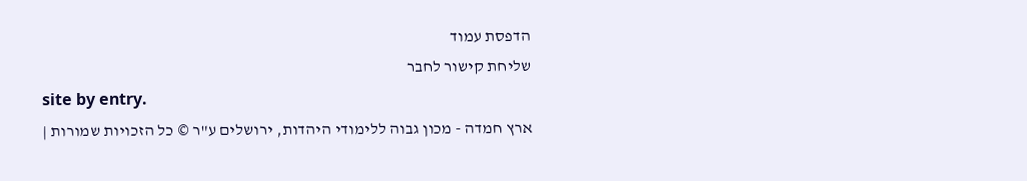הדפסת עמוד
שליחת קישור לחבר
site by entry.
ארץ חמדה - מכון גבוה ללימודי היהדות, ירושלים ע"ר © כל הזכויות שמורות |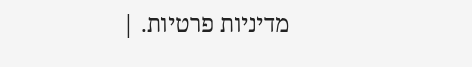מדיניות פרטיות. |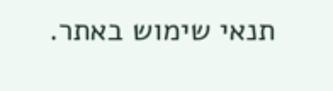תנאי שימוש באתר.